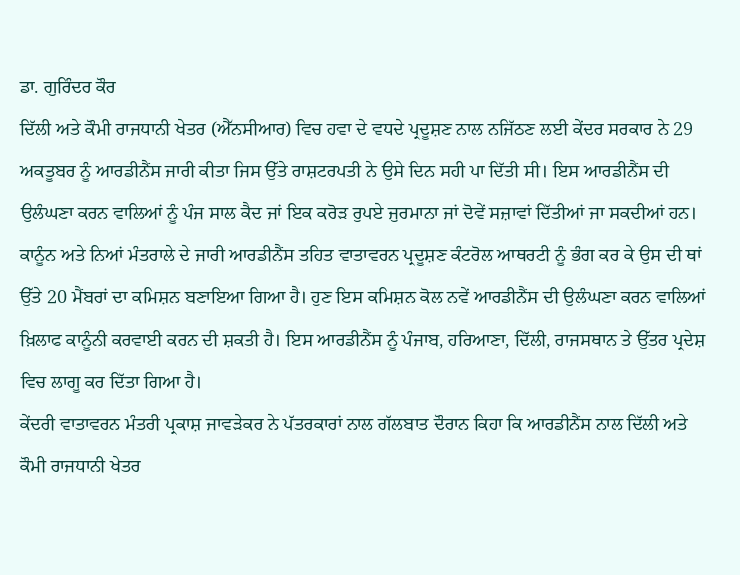ਡਾ. ਗੁਰਿੰਦਰ ਕੌਰ
ਦਿੱਲੀ ਅਤੇ ਕੌਮੀ ਰਾਜਧਾਨੀ ਖੇਤਰ (ਐੱਨਸੀਆਰ) ਵਿਚ ਹਵਾ ਦੇ ਵਧਦੇ ਪ੍ਰਦੂਸ਼ਣ ਨਾਲ ਨਜਿੱਠਣ ਲਈ ਕੇਂਦਰ ਸਰਕਾਰ ਨੇ 29 ਅਕਤੂਬਰ ਨੂੰ ਆਰਡੀਨੈਂਸ ਜਾਰੀ ਕੀਤਾ ਜਿਸ ਉੱਤੇ ਰਾਸ਼ਟਰਪਤੀ ਨੇ ਉਸੇ ਦਿਨ ਸਹੀ ਪਾ ਦਿੱਤੀ ਸੀ। ਇਸ ਆਰਡੀਨੈਂਸ ਦੀ ਉਲੰਘਣਾ ਕਰਨ ਵਾਲਿਆਂ ਨੂੰ ਪੰਜ ਸਾਲ ਕੈਦ ਜਾਂ ਇਕ ਕਰੋੜ ਰੁਪਏ ਜੁਰਮਾਨਾ ਜਾਂ ਦੋਵੇਂ ਸਜ਼ਾਵਾਂ ਦਿੱਤੀਆਂ ਜਾ ਸਕਦੀਆਂ ਹਨ। ਕਾਨੂੰਨ ਅਤੇ ਨਿਆਂ ਮੰਤਰਾਲੇ ਦੇ ਜਾਰੀ ਆਰਡੀਨੈਂਸ ਤਹਿਤ ਵਾਤਾਵਰਨ ਪ੍ਰਦੂਸ਼ਣ ਕੰਟਰੋਲ ਆਥਰਟੀ ਨੂੰ ਭੰਗ ਕਰ ਕੇ ਉਸ ਦੀ ਥਾਂ ਉੱਤੇ 20 ਮੈਂਬਰਾਂ ਦਾ ਕਮਿਸ਼ਨ ਬਣਾਇਆ ਗਿਆ ਹੈ। ਹੁਣ ਇਸ ਕਮਿਸ਼ਨ ਕੋਲ ਨਵੇਂ ਆਰਡੀਨੈਂਸ ਦੀ ਉਲੰਘਣਾ ਕਰਨ ਵਾਲਿਆਂ ਖ਼ਿਲਾਫ ਕਾਨੂੰਨੀ ਕਰਵਾਈ ਕਰਨ ਦੀ ਸ਼ਕਤੀ ਹੈ। ਇਸ ਆਰਡੀਨੈਂਸ ਨੂੰ ਪੰਜਾਬ, ਹਰਿਆਣਾ, ਦਿੱਲੀ, ਰਾਜਸਥਾਨ ਤੇ ਉੱਤਰ ਪ੍ਰਦੇਸ਼ ਵਿਚ ਲਾਗੂ ਕਰ ਦਿੱਤਾ ਗਿਆ ਹੈ।
ਕੇਂਦਰੀ ਵਾਤਾਵਰਨ ਮੰਤਰੀ ਪ੍ਰਕਾਸ਼ ਜਾਵੜੇਕਰ ਨੇ ਪੱਤਰਕਾਰਾਂ ਨਾਲ ਗੱਲਬਾਤ ਦੌਰਾਨ ਕਿਹਾ ਕਿ ਆਰਡੀਨੈਂਸ ਨਾਲ ਦਿੱਲੀ ਅਤੇ ਕੌਮੀ ਰਾਜਧਾਨੀ ਖੇਤਰ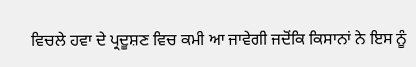ਵਿਚਲੇ ਹਵਾ ਦੇ ਪ੍ਰਦੂਸ਼ਣ ਵਿਚ ਕਮੀ ਆ ਜਾਵੇਗੀ ਜਦੋਂਕਿ ਕਿਸਾਨਾਂ ਨੇ ਇਸ ਨੂੰ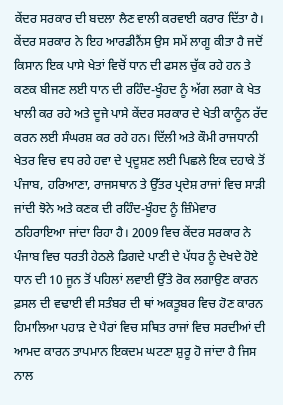ਕੇਂਦਰ ਸਰਕਾਰ ਦੀ ਬਦਲਾ ਲੈਣ ਵਾਲੀ ਕਰਵਾਈ ਕਰਾਰ ਦਿੱਤਾ ਹੈ। ਕੇਂਦਰ ਸਰਕਾਰ ਨੇ ਇਹ ਆਰਡੀਨੈਂਸ ਉਸ ਸਮੇਂ ਲਾਗੂ ਕੀਤਾ ਹੈ ਜਦੋਂ ਕਿਸਾਨ ਇਕ ਪਾਸੇ ਖੇਤਾਂ ਵਿਚੋਂ ਧਾਨ ਦੀ ਫਸਲ ਚੁੱਕ ਰਹੇ ਹਨ ਤੇ ਕਣਕ ਬੀਜਣ ਲਈ ਧਾਨ ਦੀ ਰਹਿੰਦ-ਖੂੰਹਦ ਨੂੰ ਅੱਗ ਲਗਾ ਕੇ ਖੇਤ ਖਾਲੀ ਕਰ ਰਹੇ ਅਤੇ ਦੂਜੇ ਪਾਸੇ ਕੇਂਦਰ ਸਰਕਾਰ ਦੇ ਖੇਤੀ ਕਾਨੂੰਨ ਰੱਦ ਕਰਨ ਲਈ ਸੰਘਰਸ਼ ਕਰ ਰਹੇ ਹਨ। ਦਿੱਲੀ ਅਤੇ ਕੌਮੀ ਰਾਜਧਾਨੀ ਖੇਤਰ ਵਿਚ ਵਧ ਰਹੇ ਹਵਾ ਦੇ ਪ੍ਰਦੂਸ਼ਣ ਲਈ ਪਿਛਲੇ ਇਕ ਦਹਾਕੇ ਤੋਂ ਪੰਜਾਬ, ਹਰਿਆਣਾ, ਰਾਜਸਥਾਨ ਤੇ ਉੱਤਰ ਪ੍ਰਦੇਸ਼ ਰਾਜਾਂ ਵਿਚ ਸਾੜੀ ਜਾਂਦੀ ਝੋਨੇ ਅਤੇ ਕਣਕ ਦੀ ਰਹਿੰਦ-ਖੂੰਹਦ ਨੂੰ ਜ਼ਿੰਮੇਵਾਰ ਠਹਿਰਾਇਆ ਜਾਂਦਾ ਰਿਹਾ ਹੈ। 2009 ਵਿਚ ਕੇਂਦਰ ਸਰਕਾਰ ਨੇ ਪੰਜਾਬ ਵਿਚ ਧਰਤੀ ਹੇਠਲੇ ਡਿਗਦੇ ਪਾਣੀ ਦੇ ਪੱਧਰ ਨੂੰ ਦੇਖਦੇ ਹੋਏ ਧਾਨ ਦੀ 10 ਜੂਨ ਤੋਂ ਪਹਿਲਾਂ ਲਵਾਈ ਉੱਤੇ ਰੋਕ ਲਗਾਉਣ ਕਾਰਨ ਫ਼ਸਲ ਦੀ ਵਢਾਈ ਵੀ ਸਤੰਬਰ ਦੀ ਥਾਂ ਅਕਤੂਬਰ ਵਿਚ ਹੋਣ ਕਾਰਨ ਹਿਮਾਲਿਆ ਪਹਾੜ ਦੇ ਪੈਰਾਂ ਵਿਚ ਸਥਿਤ ਰਾਜਾਂ ਵਿਚ ਸਰਦੀਆਂ ਦੀ ਆਮਦ ਕਾਰਨ ਤਾਪਮਾਨ ਇਕਦਮ ਘਟਣਾ ਸ਼ੁਰੂ ਹੋ ਜਾਂਦਾ ਹੈ ਜਿਸ ਨਾਲ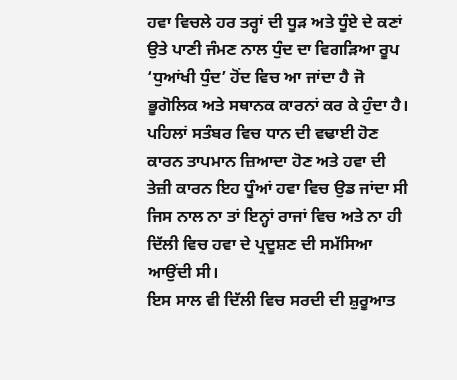ਹਵਾ ਵਿਚਲੇ ਹਰ ਤਰ੍ਹਾਂ ਦੀ ਧੂੜ ਅਤੇ ਧੂੰਏ ਦੇ ਕਣਾਂ ਉਤੇ ਪਾਣੀ ਜੰਮਣ ਨਾਲ ਧੁੰਦ ਦਾ ਵਿਗੜਿਆ ਰੂਪ ‘ਧੁਆਂਖੀ ਧੁੰਦ’ ਹੋਂਦ ਵਿਚ ਆ ਜਾਂਦਾ ਹੈ ਜੋ ਭੂਗੋਲਿਕ ਅਤੇ ਸਥਾਨਕ ਕਾਰਨਾਂ ਕਰ ਕੇ ਹੁੰਦਾ ਹੈ। ਪਹਿਲਾਂ ਸਤੰਬਰ ਵਿਚ ਧਾਨ ਦੀ ਵਢਾਈ ਹੋਣ ਕਾਰਨ ਤਾਪਮਾਨ ਜ਼ਿਆਦਾ ਹੋਣ ਅਤੇ ਹਵਾ ਦੀ ਤੇਜ਼ੀ ਕਾਰਨ ਇਹ ਧੂੰਆਂ ਹਵਾ ਵਿਚ ਉਡ ਜਾਂਦਾ ਸੀ ਜਿਸ ਨਾਲ ਨਾ ਤਾਂ ਇਨ੍ਹਾਂ ਰਾਜਾਂ ਵਿਚ ਅਤੇ ਨਾ ਹੀ ਦਿੱਲੀ ਵਿਚ ਹਵਾ ਦੇ ਪ੍ਰਦੂਸ਼ਣ ਦੀ ਸਮੱਸਿਆ ਆਉਂਦੀ ਸੀ।
ਇਸ ਸਾਲ ਵੀ ਦਿੱਲੀ ਵਿਚ ਸਰਦੀ ਦੀ ਸ਼ੁਰੂਆਤ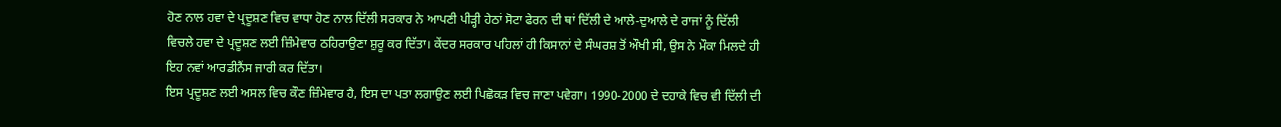ਹੋਣ ਨਾਲ ਹਵਾ ਦੇ ਪ੍ਰਦੂਸ਼ਣ ਵਿਚ ਵਾਧਾ ਹੋਣ ਨਾਲ ਦਿੱਲੀ ਸਰਕਾਰ ਨੇ ਆਪਣੀ ਪੀੜ੍ਹੀ ਹੇਠਾਂ ਸੋਟਾ ਫੇਰਨ ਦੀ ਥਾਂ ਦਿੱਲੀ ਦੇ ਆਲੇ-ਦੁਆਲੇ ਦੇ ਰਾਜਾਂ ਨੂੰ ਦਿੱਲੀ ਵਿਚਲੇ ਹਵਾ ਦੇ ਪ੍ਰਦੂਸ਼ਣ ਲਈ ਜ਼ਿੰਮੇਵਾਰ ਠਹਿਰਾਉਣਾ ਸ਼ੁਰੂ ਕਰ ਦਿੱਤਾ। ਕੇਂਦਰ ਸਰਕਾਰ ਪਹਿਲਾਂ ਹੀ ਕਿਸਾਨਾਂ ਦੇ ਸੰਘਰਸ਼ ਤੋਂ ਔਖੀ ਸੀ, ਉਸ ਨੇ ਮੌਕਾ ਮਿਲਦੇ ਹੀ ਇਹ ਨਵਾਂ ਆਰਡੀਨੈਂਸ ਜਾਰੀ ਕਰ ਦਿੱਤਾ।
ਇਸ ਪ੍ਰਦੂਸ਼ਣ ਲਈ ਅਸਲ ਵਿਚ ਕੌਣ ਜ਼ਿੰਮੇਵਾਰ ਹੈ, ਇਸ ਦਾ ਪਤਾ ਲਗਾਉਣ ਲਈ ਪਿਛੋਕੜ ਵਿਚ ਜਾਣਾ ਪਵੇਗਾ। 1990-2000 ਦੇ ਦਹਾਕੇ ਵਿਚ ਵੀ ਦਿੱਲੀ ਦੀ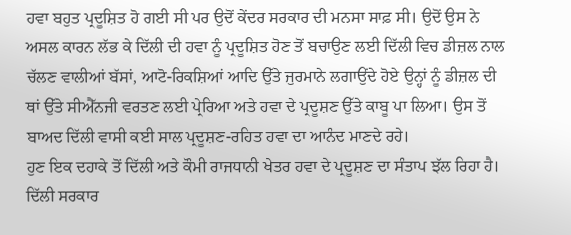ਹਵਾ ਬਹੁਤ ਪ੍ਰਦੂਸ਼ਿਤ ਹੋ ਗਈ ਸੀ ਪਰ ਉਦੋਂ ਕੇਂਦਰ ਸਰਕਾਰ ਦੀ ਮਨਸਾ ਸਾਫ਼ ਸੀ। ਉਦੋਂ ਉਸ ਨੇ ਅਸਲ ਕਾਰਨ ਲੱਭ ਕੇ ਦਿੱਲੀ ਦੀ ਹਵਾ ਨੂੰ ਪ੍ਰਦੂਸ਼ਿਤ ਹੋਣ ਤੋਂ ਬਚਾਉਣ ਲਈ ਦਿੱਲੀ ਵਿਚ ਡੀਜ਼ਲ ਨਾਲ ਚੱਲਣ ਵਾਲੀਆਂ ਬੱਸਾਂ, ਆਟੋ-ਰਿਕਸ਼ਿਆਂ ਆਦਿ ਉੱਤੇ ਜੁਰਮਾਨੇ ਲਗਾਉਂਦੇ ਹੋਏ ਉਨ੍ਹਾਂ ਨੂੰ ਡੀਜ਼ਲ ਦੀ ਥਾਂ ਉੱਤੇ ਸੀਐੱਨਜੀ ਵਰਤਣ ਲਈ ਪ੍ਰੇਰਿਆ ਅਤੇ ਹਵਾ ਦੇ ਪ੍ਰਦੂਸ਼ਣ ਉੱਤੇ ਕਾਬੂ ਪਾ ਲਿਆ। ਉਸ ਤੋਂ ਬਾਅਦ ਦਿੱਲੀ ਵਾਸੀ ਕਈ ਸਾਲ ਪ੍ਰਦੂਸ਼ਣ-ਰਹਿਤ ਹਵਾ ਦਾ ਆਨੰਦ ਮਾਣਦੇ ਰਹੇ।
ਹੁਣ ਇਕ ਦਹਾਕੇ ਤੋਂ ਦਿੱਲੀ ਅਤੇ ਕੌਮੀ ਰਾਜਧਾਨੀ ਖੇਤਰ ਹਵਾ ਦੇ ਪ੍ਰਦੂਸ਼ਣ ਦਾ ਸੰਤਾਪ ਝੱਲ ਰਿਹਾ ਹੈ। ਦਿੱਲੀ ਸਰਕਾਰ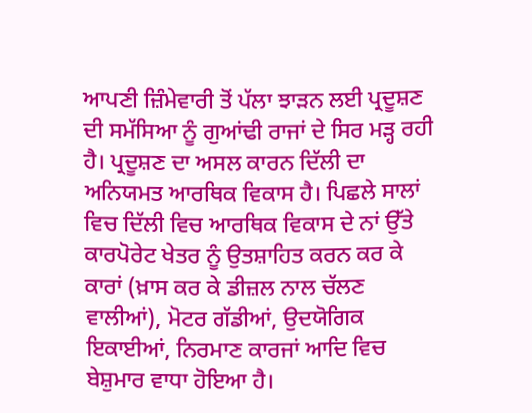ਆਪਣੀ ਜ਼ਿੰਮੇਵਾਰੀ ਤੋਂ ਪੱਲਾ ਝਾੜਨ ਲਈ ਪ੍ਰਦੂਸ਼ਣ ਦੀ ਸਮੱਸਿਆ ਨੂੰ ਗੁਆਂਢੀ ਰਾਜਾਂ ਦੇ ਸਿਰ ਮੜ੍ਹ ਰਹੀ ਹੈ। ਪ੍ਰਦੂਸ਼ਣ ਦਾ ਅਸਲ ਕਾਰਨ ਦਿੱਲੀ ਦਾ ਅਨਿਯਮਤ ਆਰਥਿਕ ਵਿਕਾਸ ਹੈ। ਪਿਛਲੇ ਸਾਲਾਂ ਵਿਚ ਦਿੱਲੀ ਵਿਚ ਆਰਥਿਕ ਵਿਕਾਸ ਦੇ ਨਾਂ ਉੱਤੇ ਕਾਰਪੋਰੇਟ ਖੇਤਰ ਨੂੰ ਉਤਸ਼ਾਹਿਤ ਕਰਨ ਕਰ ਕੇ ਕਾਰਾਂ (ਖ਼ਾਸ ਕਰ ਕੇ ਡੀਜ਼ਲ ਨਾਲ ਚੱਲਣ ਵਾਲੀਆਂ), ਮੋਟਰ ਗੱਡੀਆਂ, ਉਦਯੋਗਿਕ ਇਕਾਈਆਂ, ਨਿਰਮਾਣ ਕਾਰਜਾਂ ਆਦਿ ਵਿਚ ਬੇਸ਼ੁਮਾਰ ਵਾਧਾ ਹੋਇਆ ਹੈ।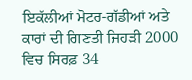ਇਕੱਲੀਆਂ ਮੋਟਰ-ਗੱਡੀਆਂ ਅਤੇ ਕਾਰਾਂ ਦੀ ਗਿਣਤੀ ਜਿਹੜੀ 2000 ਵਿਚ ਸਿਰਫ਼ 34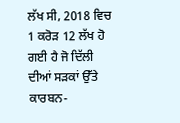ਲੱਖ ਸੀ, 2018 ਵਿਚ 1 ਕਰੋੜ 12 ਲੱਖ ਹੋ ਗਈ ਹੈ ਜੋ ਦਿੱਲੀ ਦੀਆਂ ਸੜਕਾਂ ਉੱਤੇ ਕਾਰਬਨ-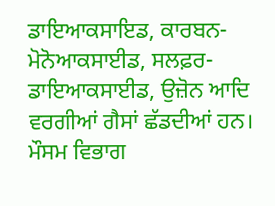ਡਾਇਆਕਸਾਇਡ, ਕਾਰਬਨ-ਮੋਨੋਆਕਸਾਈਡ, ਸਲਫ਼ਰ-ਡਾਇਆਕਸਾਈਡ, ਉਜ਼ੋਨ ਆਦਿ ਵਰਗੀਆਂ ਗੈਸਾਂ ਛੱਡਦੀਆਂ ਹਨ। ਮੌਸਮ ਵਿਭਾਗ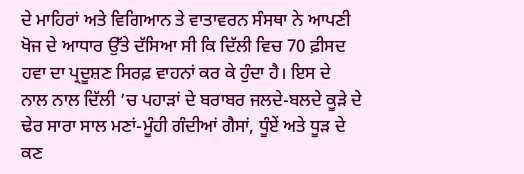ਦੇ ਮਾਹਿਰਾਂ ਅਤੇ ਵਿਗਿਆਨ ਤੇ ਵਾਤਾਵਰਨ ਸੰਸਥਾ ਨੇ ਆਪਣੀ ਖੋਜ ਦੇ ਆਧਾਰ ਉੱਤੇ ਦੱਸਿਆ ਸੀ ਕਿ ਦਿੱਲੀ ਵਿਚ 70 ਫ਼ੀਸਦ ਹਵਾ ਦਾ ਪ੍ਰਦੂਸ਼ਣ ਸਿਰਫ਼ ਵਾਹਨਾਂ ਕਰ ਕੇ ਹੁੰਦਾ ਹੈ। ਇਸ ਦੇ ਨਾਲ ਨਾਲ ਦਿੱਲੀ ’ਚ ਪਹਾੜਾਂ ਦੇ ਬਰਾਬਰ ਜਲਦੇ-ਬਲਦੇ ਕੂੜੇ ਦੇ ਢੇਰ ਸਾਰਾ ਸਾਲ ਮਣਾਂ-ਮੂੰਹੀ ਗੰਦੀਆਂ ਗੈਸਾਂ, ਧੂੰਏਂ ਅਤੇ ਧੂੜ ਦੇ ਕਣ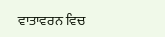ਵਾਤਾਵਰਨ ਵਿਚ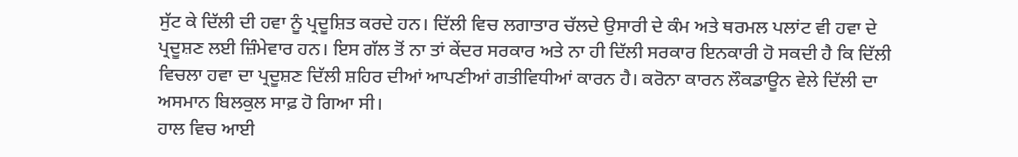ਸੁੱਟ ਕੇ ਦਿੱਲੀ ਦੀ ਹਵਾ ਨੂੰ ਪ੍ਰਦੂਸ਼ਿਤ ਕਰਦੇ ਹਨ। ਦਿੱਲੀ ਵਿਚ ਲਗਾਤਾਰ ਚੱਲਦੇ ਉਸਾਰੀ ਦੇ ਕੰਮ ਅਤੇ ਥਰਮਲ ਪਲਾਂਟ ਵੀ ਹਵਾ ਦੇ ਪ੍ਰਦੂਸ਼ਣ ਲਈ ਜ਼ਿੰਮੇਵਾਰ ਹਨ। ਇਸ ਗੱਲ ਤੋਂ ਨਾ ਤਾਂ ਕੇਂਦਰ ਸਰਕਾਰ ਅਤੇ ਨਾ ਹੀ ਦਿੱਲੀ ਸਰਕਾਰ ਇਨਕਾਰੀ ਹੋ ਸਕਦੀ ਹੈ ਕਿ ਦਿੱਲੀ ਵਿਚਲਾ ਹਵਾ ਦਾ ਪ੍ਰਦੂਸ਼ਣ ਦਿੱਲੀ ਸ਼ਹਿਰ ਦੀਆਂ ਆਪਣੀਆਂ ਗਤੀਵਿਧੀਆਂ ਕਾਰਨ ਹੈ। ਕਰੋਨਾ ਕਾਰਨ ਲੌਕਡਾਊਨ ਵੇਲੇ ਦਿੱਲੀ ਦਾ ਅਸਮਾਨ ਬਿਲਕੁਲ ਸਾਫ਼ ਹੋ ਗਿਆ ਸੀ।
ਹਾਲ ਵਿਚ ਆਈ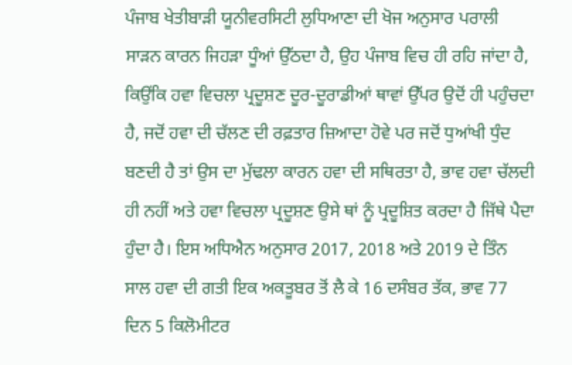ਪੰਜਾਬ ਖੇਤੀਬਾੜੀ ਯੂਨੀਵਰਸਿਟੀ ਲੁਧਿਆਣਾ ਦੀ ਖੋਜ ਅਨੁਸਾਰ ਪਰਾਲੀ ਸਾੜਨ ਕਾਰਨ ਜਿਹੜਾ ਧੂੰਆਂ ਉੱਠਦਾ ਹੈ, ਉਹ ਪੰਜਾਬ ਵਿਚ ਹੀ ਰਹਿ ਜਾਂਦਾ ਹੈ, ਕਿਉਂਕਿ ਹਵਾ ਵਿਚਲਾ ਪ੍ਰਦੂਸ਼ਣ ਦੂਰ-ਦੂਰਾਡੀਆਂ ਥਾਵਾਂ ਉੱਪਰ ਉਦੋਂ ਹੀ ਪਹੁੰਚਦਾ ਹੈ, ਜਦੋਂ ਹਵਾ ਦੀ ਚੱਲਣ ਦੀ ਰਫ਼ਤਾਰ ਜ਼ਿਆਦਾ ਹੋਵੇ ਪਰ ਜਦੋਂ ਧੁਆਂਖੀ ਧੁੰਦ ਬਣਦੀ ਹੈ ਤਾਂ ਉਸ ਦਾ ਮੁੱਢਲਾ ਕਾਰਨ ਹਵਾ ਦੀ ਸਥਿਰਤਾ ਹੈ, ਭਾਵ ਹਵਾ ਚੱਲਦੀ ਹੀ ਨਹੀਂ ਅਤੇ ਹਵਾ ਵਿਚਲਾ ਪ੍ਰਦੂਸ਼ਣ ਉਸੇ ਥਾਂ ਨੂੰ ਪ੍ਰਦੂਸ਼ਿਤ ਕਰਦਾ ਹੈ ਜਿੱਥੇ ਪੈਦਾ ਹੁੰਦਾ ਹੈ। ਇਸ ਅਧਿਐਨ ਅਨੁਸਾਰ 2017, 2018 ਅਤੇ 2019 ਦੇ ਤਿੰਨ ਸਾਲ ਹਵਾ ਦੀ ਗਤੀ ਇਕ ਅਕਤੂਬਰ ਤੋਂ ਲੈ ਕੇ 16 ਦਸੰਬਰ ਤੱਕ, ਭਾਵ 77 ਦਿਨ 5 ਕਿਲੋਮੀਟਰ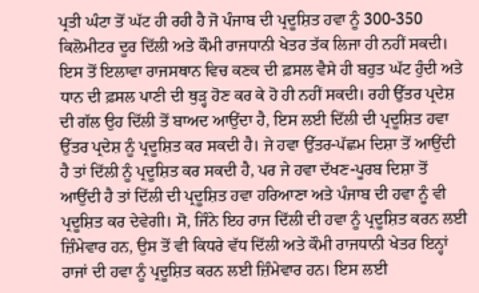ਪ੍ਰਤੀ ਘੰਟਾ ਤੋਂ ਘੱਟ ਹੀ ਰਹੀ ਹੈ ਜੋ ਪੰਜਾਬ ਦੀ ਪ੍ਰਦੂਸ਼ਿਤ ਹਵਾ ਨੂੰ 300-350 ਕਿਲੋਮੀਟਰ ਦੂਰ ਦਿੱਲੀ ਅਤੇ ਕੌਮੀ ਰਾਜਧਾਨੀ ਖੇਤਰ ਤੱਕ ਲਿਜਾ ਹੀ ਨਹੀਂ ਸਕਦੀ। ਇਸ ਤੋਂ ਇਲਾਵਾ ਰਾਜਸਥਾਨ ਵਿਚ ਕਣਕ ਦੀ ਫ਼ਸਲ ਵੈਸੇ ਹੀ ਬਹੁਤ ਘੱਟ ਹੁੰਦੀ ਅਤੇ ਧਾਨ ਦੀ ਫ਼ਸਲ ਪਾਣੀ ਦੀ ਥੁੜ੍ਹ ਹੋਣ ਕਰ ਕੇ ਹੋ ਹੀ ਨਹੀਂ ਸਕਦੀ। ਰਹੀ ਉੱਤਰ ਪ੍ਰਦੇਸ਼ ਦੀ ਗੱਲ ਉਹ ਦਿੱਲੀ ਤੋਂ ਬਾਅਦ ਆਉਂਦਾ ਹੈ, ਇਸ ਲਈ ਦਿੱਲੀ ਦੀ ਪ੍ਰਦੂਸ਼ਿਤ ਹਵਾ ਉੱਤਰ ਪ੍ਰਦੇਸ਼ ਨੂੰ ਪ੍ਰਦੂਸ਼ਿਤ ਕਰ ਸਕਦੀ ਹੈ। ਜੇ ਹਵਾ ਉੱਤਰ-ਪੱਛਮ ਦਿਸ਼ਾ ਤੋਂ ਆਉਂਦੀ ਹੈ ਤਾਂ ਦਿੱਲੀ ਨੂੰ ਪ੍ਰਦੂਸ਼ਿਤ ਕਰ ਸਕਦੀ ਹੈ, ਪਰ ਜੇ ਹਵਾ ਦੱਖਣ-ਪੂਰਬ ਦਿਸ਼ਾ ਤੋਂ ਆਉਂਦੀ ਹੈ ਤਾਂ ਦਿੱਲੀ ਦੀ ਪ੍ਰਦੂਸ਼ਿਤ ਹਵਾ ਹਰਿਆਣਾ ਅਤੇ ਪੰਜਾਬ ਦੀ ਹਵਾ ਨੂੰ ਵੀ ਪ੍ਰਦੂਸ਼ਿਤ ਕਰ ਦੇਵੇਗੀ। ਸੋ, ਜਿੰਨੇ ਇਹ ਰਾਜ ਦਿੱਲੀ ਦੀ ਹਵਾ ਨੂੰ ਪ੍ਰਦੂਸ਼ਿਤ ਕਰਨ ਲਈ ਜ਼ਿੰਮੇਵਾਰ ਹਨ, ਉਸ ਤੋਂ ਵੀ ਕਿਧਰੇ ਵੱਧ ਦਿੱਲੀ ਅਤੇ ਕੌਮੀ ਰਾਜਧਾਨੀ ਖੇਤਰ ਇਨ੍ਹਾਂ ਰਾਜਾਂ ਦੀ ਹਵਾ ਨੂੰ ਪ੍ਰਦੂਸ਼ਿਤ ਕਰਨ ਲਈ ਜ਼ਿੰਮੇਵਾਰ ਹਨ। ਇਸ ਲਈ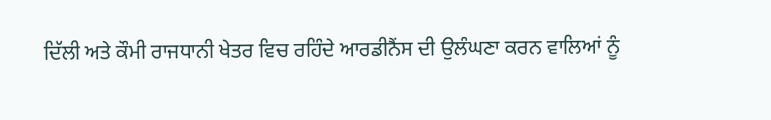ਦਿੱਲੀ ਅਤੇ ਕੌਮੀ ਰਾਜਧਾਨੀ ਖੇਤਰ ਵਿਚ ਰਹਿੰਦੇ ਆਰਡੀਨੈਂਸ ਦੀ ਉਲੰਘਣਾ ਕਰਨ ਵਾਲਿਆਂ ਨੂੰ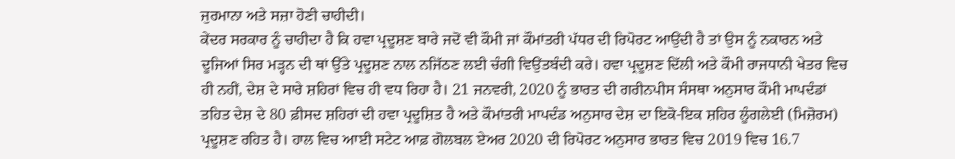ਜੁਰਮਾਨਾ ਅਤੇ ਸਜ਼ਾ ਹੋਣੀ ਚਾਹੀਦੀ।
ਕੇਂਦਰ ਸਰਕਾਰ ਨੂੰ ਚਾਹੀਦਾ ਹੈ ਕਿ ਹਵਾ ਪ੍ਰਦੂਸ਼ਣ ਬਾਰੇ ਜਦੋਂ ਵੀ ਕੌਮੀ ਜਾਂ ਕੌਮਾਂਤਰੀ ਪੱਧਰ ਦੀ ਰਿਪੋਰਟ ਆਉਂਦੀ ਹੈ ਤਾਂ ਉਸ ਨੂੰ ਨਕਾਰਨ ਅਤੇ ਦੂਜਿਆਂ ਸਿਰ ਮੜ੍ਹਨ ਦੀ ਥਾਂ ਉੱਤੇ ਪ੍ਰਦੂਸ਼ਣ ਨਾਲ ਨਜਿੱਠਣ ਲਈ ਚੰਗੀ ਵਿਉਂਤਬੰਦੀ ਕਰੇ। ਹਵਾ ਪ੍ਰਦੂਸ਼ਣ ਦਿੱਲੀ ਅਤੇ ਕੌਮੀ ਰਾਜਧਾਨੀ ਖੇਤਰ ਵਿਚ ਹੀ ਨਹੀਂ, ਦੇਸ਼ ਦੇ ਸਾਰੇ ਸ਼ਹਿਰਾਂ ਵਿਚ ਹੀ ਵਧ ਰਿਹਾ ਹੈ। 21 ਜਨਵਰੀ, 2020 ਨੂੰ ਭਾਰਤ ਦੀ ਗਰੀਨਪੀਸ ਸੰਸਥਾ ਅਨੁਸਾਰ ਕੌਮੀ ਮਾਪਦੰਡਾਂ ਤਹਿਤ ਦੇਸ਼ ਦੇ 80 ਫ਼ੀਸਦ ਸ਼ਹਿਰਾਂ ਦੀ ਹਵਾ ਪ੍ਰਦੂਸ਼ਿਤ ਹੈ ਅਤੇ ਕੌਮਾਂਤਰੀ ਮਾਪਦੰਡ ਅਨੁਸਾਰ ਦੇਸ਼ ਦਾ ਇਕੋ-ਇਕ ਸ਼ਹਿਰ ਲੂੰਗਲੇਈ (ਮਿਜ਼ੋਰਮ) ਪ੍ਰਦੂਸ਼ਣ ਰਹਿਤ ਹੈ। ਹਾਲ ਵਿਚ ਆਈ ਸਟੇਟ ਆਫ਼ ਗੋਲਬਲ ਏਅਰ 2020 ਦੀ ਰਿਪੋਰਟ ਅਨੁਸਾਰ ਭਾਰਤ ਵਿਚ 2019 ਵਿਚ 16.7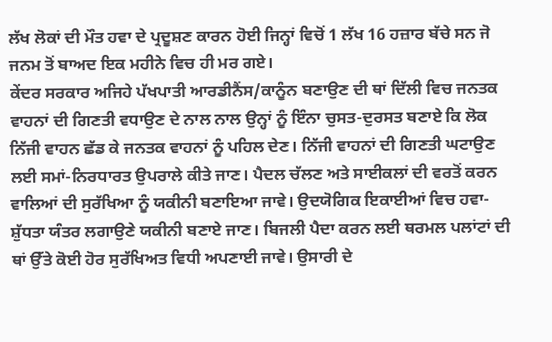ਲੱਖ ਲੋਕਾਂ ਦੀ ਮੌਤ ਹਵਾ ਦੇ ਪ੍ਰਦੂਸ਼ਣ ਕਾਰਨ ਹੋਈ ਜਿਨ੍ਹਾਂ ਵਿਚੋਂ 1 ਲੱਖ 16 ਹਜ਼ਾਰ ਬੱਚੇ ਸਨ ਜੋ ਜਨਮ ਤੋਂ ਬਾਅਦ ਇਕ ਮਹੀਨੇ ਵਿਚ ਹੀ ਮਰ ਗਏ।
ਕੇਂਦਰ ਸਰਕਾਰ ਅਜਿਹੇ ਪੱਖਪਾਤੀ ਆਰਡੀਨੈਂਸ/ਕਾਨੂੰਨ ਬਣਾਉਣ ਦੀ ਥਾਂ ਦਿੱਲੀ ਵਿਚ ਜਨਤਕ ਵਾਹਨਾਂ ਦੀ ਗਿਣਤੀ ਵਧਾਉਣ ਦੇ ਨਾਲ ਨਾਲ ਉਨ੍ਹਾਂ ਨੂੰ ਇੰਨਾ ਚੁਸਤ-ਦੁਰਸਤ ਬਣਾਏ ਕਿ ਲੋਕ ਨਿੱਜੀ ਵਾਹਨ ਛੱਡ ਕੇ ਜਨਤਕ ਵਾਹਨਾਂ ਨੂੰ ਪਹਿਲ ਦੇਣ। ਨਿੱਜੀ ਵਾਹਨਾਂ ਦੀ ਗਿਣਤੀ ਘਟਾਉਣ ਲਈ ਸਮਾਂ-ਨਿਰਧਾਰਤ ਉਪਰਾਲੇ ਕੀਤੇ ਜਾਣ। ਪੈਦਲ ਚੱਲਣ ਅਤੇ ਸਾਈਕਲਾਂ ਦੀ ਵਰਤੋਂ ਕਰਨ ਵਾਲਿਆਂ ਦੀ ਸੁਰੱਖਿਆ ਨੂੰ ਯਕੀਨੀ ਬਣਾਇਆ ਜਾਵੇ। ਉਦਯੋਗਿਕ ਇਕਾਈਆਂ ਵਿਚ ਹਵਾ-ਸ਼ੁੱਧਤਾ ਯੰਤਰ ਲਗਾਉਣੇ ਯਕੀਨੀ ਬਣਾਏ ਜਾਣ। ਬਿਜਲੀ ਪੈਦਾ ਕਰਨ ਲਈ ਥਰਮਲ ਪਲਾਂਟਾਂ ਦੀ ਥਾਂ ਉੱਤੇ ਕੋਈ ਹੋਰ ਸੁਰੱਖਿਅਤ ਵਿਧੀ ਅਪਣਾਈ ਜਾਵੇ। ਉਸਾਰੀ ਦੇ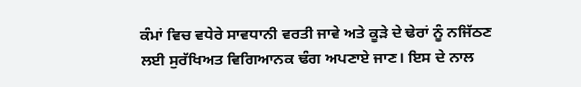ਕੰਮਾਂ ਵਿਚ ਵਧੇਰੇ ਸਾਵਧਾਨੀ ਵਰਤੀ ਜਾਵੇ ਅਤੇ ਕੂੜੇ ਦੇ ਢੇਰਾਂ ਨੂੰ ਨਜਿੱਠਣ ਲਈ ਸੁਰੱਖਿਅਤ ਵਿਗਿਆਨਕ ਢੰਗ ਅਪਣਾਏ ਜਾਣ। ਇਸ ਦੇ ਨਾਲ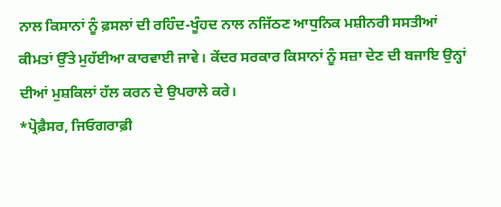ਨਾਲ ਕਿਸਾਨਾਂ ਨੂੰ ਫ਼ਸਲਾਂ ਦੀ ਰਹਿੰਦ-ਖੂੰਹਦ ਨਾਲ ਨਜਿੱਠਣ ਆਧੁਨਿਕ ਮਸ਼ੀਨਰੀ ਸਸਤੀਆਂ ਕੀਮਤਾਂ ਉੱਤੇ ਮੁਹੱਈਆ ਕਾਰਵਾਈ ਜਾਵੇ। ਕੇਂਦਰ ਸਰਕਾਰ ਕਿਸਾਨਾਂ ਨੂੰ ਸਜ਼ਾ ਦੇਣ ਦੀ ਬਜਾਇ ਉਨ੍ਹਾਂ ਦੀਆਂ ਮੁਸ਼ਕਿਲਾਂ ਹੱਲ ਕਰਨ ਦੇ ਉਪਰਾਲੇ ਕਰੇ।
*ਪ੍ਰੋਫ਼ੈਸਰ, ਜਿਓਗਰਾਫ਼ੀ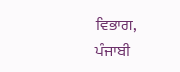ਵਿਭਾਗ,
ਪੰਜਾਬੀ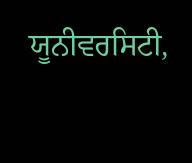ਯੂਨੀਵਰਸਿਟੀ,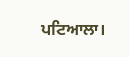ਪਟਿਆਲਾ।